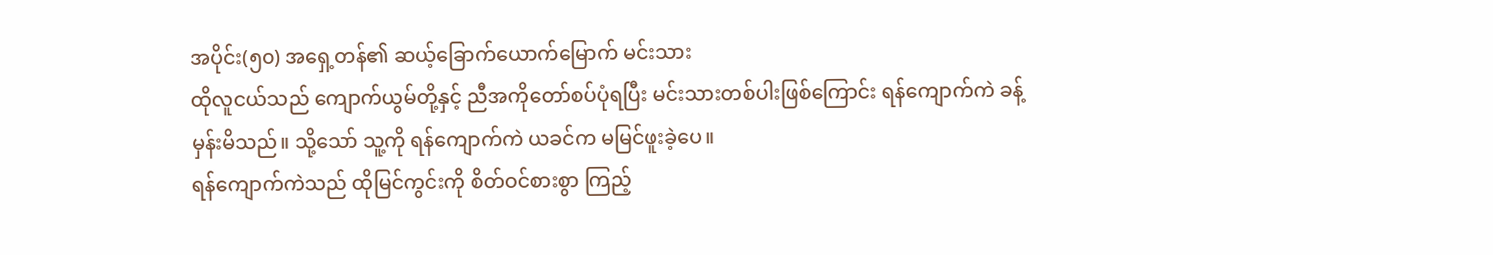အပိုင်း(၅၀) အရှေ့တန်၏ ဆယ့်ခြောက်ယောက်မြောက် မင်းသား
ထိုလူငယ်သည် ကျောက်ယွမ်တို့နှင့် ညီအကိုတော်စပ်ပုံရပြီး မင်းသားတစ်ပါးဖြစ်ကြောင်း ရန်ကျောက်ကဲ ခန့်မှန်းမိသည်။ သို့သော် သူ့ကို ရန်ကျောက်ကဲ ယခင်က မမြင်ဖူးခဲ့ပေ။
ရန်ကျောက်ကဲသည် ထိုမြင်ကွင်းကို စိတ်ဝင်စားစွာ ကြည့်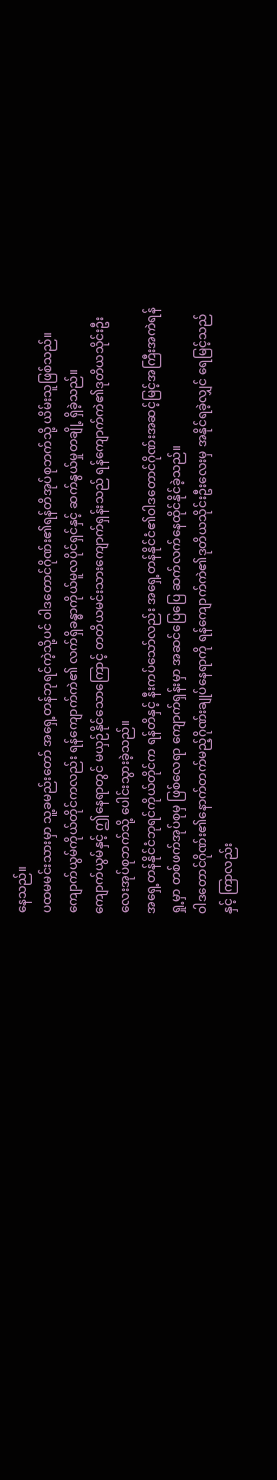နေသည်။
ပထမမင်းသားမှာ သူ့ခမည်းတော် အရှေ့တန်ဘုရင်ကဲ့သို့ပင် ဝါဒတောင်ဂိုဏ်း၏ရန်တိအုပ်စုဘက်သို့ ယိမ်းသူဖြစ်သည်။
ကျောက်ယွမ်ကိုယ်တိုင်ကလည်း ရန်ကျောက်ကဲ၏ လက်ရှိခန္ဓာကိုယ်မူလပိုင်ရှင်နှင့် ဆက်နွယ်မှုတချို့ ရှိခဲ့သည်။
ကျောက်ယွမ်နှင့် ဤနေရာတွင် မယှဉ်နိုင်သောကြောင့် တတိယမင်းသားကျောက်ရှန်းသည် ရန်ကျောက်ကဲ၏ဒုတိယသိုင်းဦးလေးအုပ်စုဘက်သို့ ပေါင်းသွားခဲ့သည်။
အရှေ့တန်နိုင်ငံဘုရင်ကိုယ်တိုင်က ရန်တိနှင့် နီးကပ်သော်လည်း အရှေ့တန်နိုင်ငံ၏ဝါဒတောင်ဂိုဏ်းအဆင့်မြင့်အကြီးအကဲရန်ရှု့မှာ တစ်ဖက်အုပ်စုမှ ဖြစ်လေရာ ကျောက်ရှန်းမှာ အဆင်ပြေပြေ ဆက်လက်နေထိုင်နိုင်ခဲ့သည်။
ဝါဒတောင်ဂိုဏ်း၏နောက်တက်မည့်ဂိုဏ်းချုပ်နေရာကို ရန်ကျောက်ကဲ၏ဒုတိယသိုင်းဦးလေးမှ အနိုင်ရခဲ့လျှင် ရေမြင့်သည်နှင့် ကြာလည်း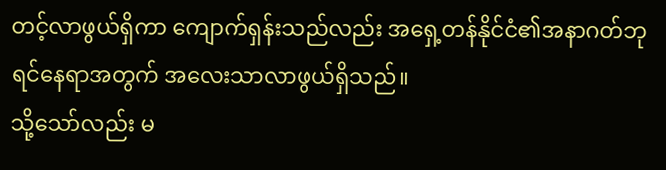တင့်လာဖွယ်ရှိကာ ကျောက်ရှန်းသည်လည်း အရှေ့တန်နိုင်ငံ၏အနာဂတ်ဘုရင်နေရာအတွက် အလေးသာလာဖွယ်ရှိသည်။
သို့သော်လည်း မ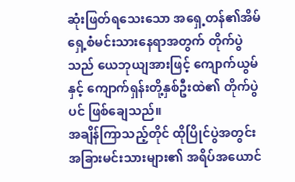ဆုံးဖြတ်ရသေးသော အရှေ့တန်၏အိမ်ရှေ့စံမင်းသားနေရာအတွက် တိုက်ပွဲသည် ယေဘုယျအားဖြင့် ကျောက်ယွမ်နှင့် ကျောက်ရှန်းတို့နှစ်ဦးထဲ၏ တိုက်ပွဲပင် ဖြစ်ချေသည်။
အချိန်ကြာသည့်တိုင် ထိုပြိုင်ပွဲအတွင်း အခြားမင်းသားများ၏ အရိပ်အယောင်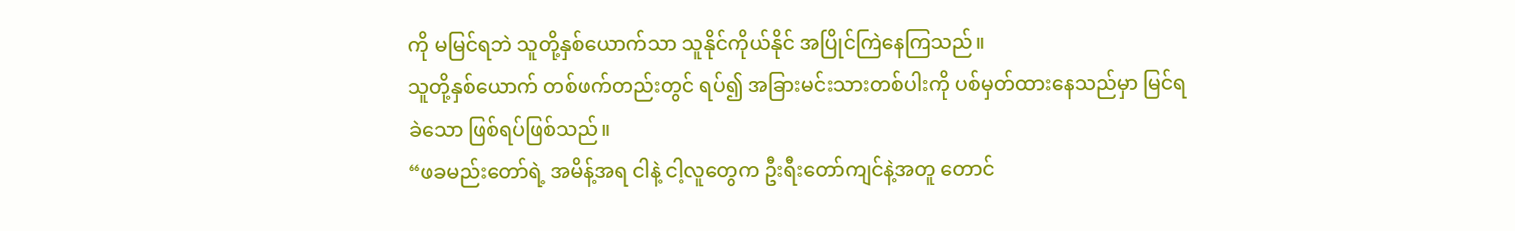ကို မမြင်ရဘဲ သူတို့နှစ်ယောက်သာ သူနိုင်ကိုယ်နိုင် အပြိုင်ကြဲနေကြသည်။
သူတို့နှစ်ယောက် တစ်ဖက်တည်းတွင် ရပ်၍ အခြားမင်းသားတစ်ပါးကို ပစ်မှတ်ထားနေသည်မှာ မြင်ရခဲသော ဖြစ်ရပ်ဖြစ်သည်။
“ဖခမည်းတော်ရဲ့ အမိန့်အရ ငါနဲ့ ငါ့လူတွေက ဦးရီးတော်ကျင်နဲ့အတူ တောင်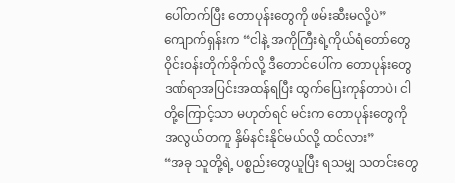ပေါ်တက်ပြီး တောပုန်းတွေကို ဖမ်းဆီးမလို့ပဲ”
ကျောက်ရှန်းက “ငါနဲ့ အကိုကြီးရဲ့ကိုယ်ရံတော်တွေ ဝိုင်းဝန်းတိုက်ခိုက်လို့ ဒီတောင်ပေါ်က တောပုန်းတွေ ဒဏ်ရာအပြင်းအထန်ရပြီး ထွက်ပြေးကုန်တာပဲ၊ ငါတို့ကြောင့်သာ မဟုတ်ရင် မင်းက တောပုန်းတွေကို အလွယ်တကူ နှိမ်နင်းနိုင်မယ်လို့ ထင်လား”
“အခု သူတို့ရဲ့ ပစ္စည်းတွေယူပြီး ရသမျှ သတင်းတွေ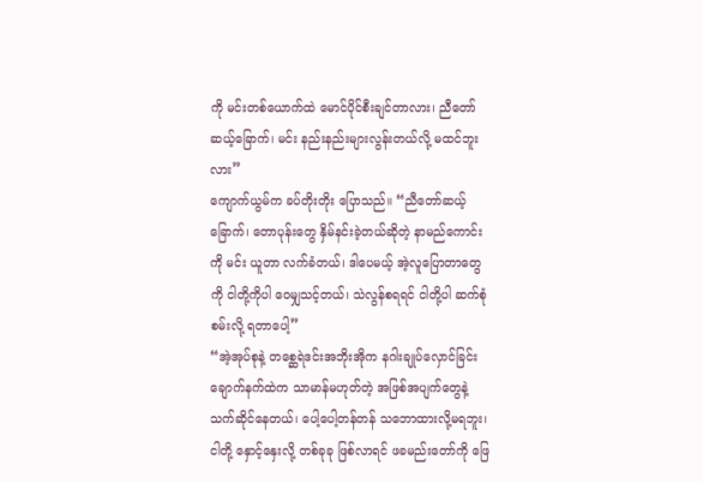ကို မင်းတစ်ယောက်ထဲ မောင်ပိုင်စီးချင်တာလား၊ ညီတော်ဆယ့်ခြောက်၊ မင်း နည်းနည်းများလွန်းတယ်လို့ မထင်ဘူးလား”
ကျောက်ယွမ်က ခပ်တိုးတိုး ပြောသည်။ “ညီတော်ဆယ့်ခြောက်၊ တောပုန်းတွေ နှိမ်နင်းခဲ့တယ်ဆိုတဲ့ နာမည်ကောင်းကို မင်း ယူတာ လက်ခံတယ်၊ ဒါပေမယ့် အဲ့လူပြောတာတွေကို ငါတို့ကိုပါ ဝေမျှသင့်တယ်၊ သဲလွန်စရရင် ငါတို့ပါ ဆက်စုံစမ်းလို့ ရတာပေါ့”
“အဲ့အုပ်စုနဲ့ တစ္ဆေရဲဒင်းအဘိုးအိုက နဂါးချုပ်လှောင်ခြင်းချောက်နက်ထဲက သာမာန်မဟုတ်တဲ့ အဖြစ်အပျက်တွေနဲ့ သက်ဆိုင်နေတယ်၊ ပေါ့ပေါ့တန်တန် သဘောထားလို့မရဘူး၊ ငါတို့ နှောင့်နှေးလို့ တစ်ခုခု ဖြစ်လာရင် ဖခမည်းတော်ကို ဖြေ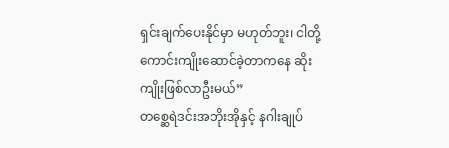ရှင်းချက်ပေးနိုင်မှာ မဟုတ်ဘူး၊ ငါတို့ ကောင်းကျိုးဆောင်ခဲ့တာကနေ ဆိုးကျိုးဖြစ်လာဦးမယ်”
တစ္ဆေရဲဒင်းအဘိုးအိုနှင့် နဂါးချုပ်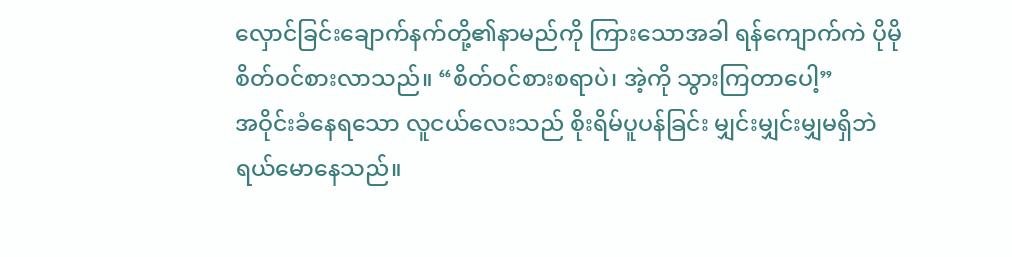လှောင်ခြင်းချောက်နက်တို့၏နာမည်ကို ကြားသောအခါ ရန်ကျောက်ကဲ ပိုမို စိတ်ဝင်စားလာသည်။ “စိတ်ဝင်စားစရာပဲ၊ အဲ့ကို သွားကြတာပေါ့”
အဝိုင်းခံနေရသော လူငယ်လေးသည် စိုးရိမ်ပူပန်ခြင်း မျှင်းမျှင်းမျှမရှိဘဲ ရယ်မောနေသည်။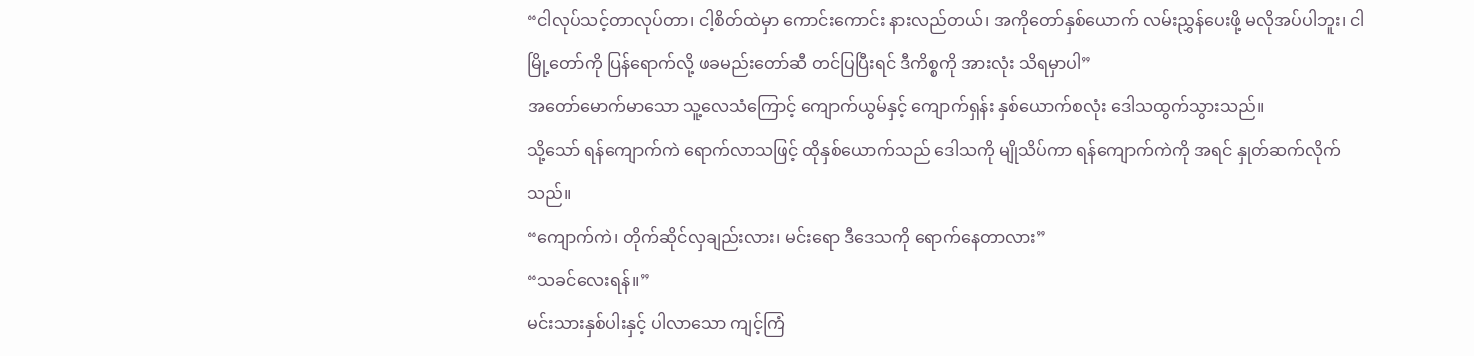“ငါလုပ်သင့်တာလုပ်တာ၊ ငါ့စိတ်ထဲမှာ ကောင်းကောင်း နားလည်တယ်၊ အကိုတော်နှစ်ယောက် လမ်းညွှန်ပေးဖို့ မလိုအပ်ပါဘူး၊ ငါ မြို့တော်ကို ပြန်ရောက်လို့ ဖခမည်းတော်ဆီ တင်ပြပြီးရင် ဒီကိစ္စကို အားလုံး သိရမှာပါ”
အတော်မောက်မာသော သူ့လေသံကြောင့် ကျောက်ယွမ်နှင့် ကျောက်ရှန်း နှစ်ယောက်စလုံး ဒေါသထွက်သွားသည်။
သို့သော် ရန်ကျောက်ကဲ ရောက်လာသဖြင့် ထိုနှစ်ယောက်သည် ဒေါသကို မျိုသိပ်ကာ ရန်ကျောက်ကဲကို အရင် နှုတ်ဆက်လိုက်သည်။
“ကျောက်ကဲ၊ တိုက်ဆိုင်လှချည်းလား၊ မင်းရော ဒီဒေသကို ရောက်နေတာလား”
“သခင်လေးရန်။”
မင်းသားနှစ်ပါးနှင့် ပါလာသော ကျင့်ကြံ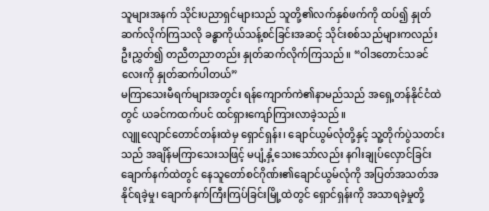သူများအနက် သိုင်းပညာရှင်များသည် သူတို့၏လက်နှစ်ဖက်ကို ထပ်၍ နှုတ်ဆက်လိုက်ကြသလို ခန္ဓာကိုယ်သန့်စင်ခြင်းအဆင့် သိုင်းစစ်သည်များကလည်း ဦးညွှတ်၍ တညီတညာတည်း နှုတ်ဆက်လိုက်ကြသည်။ “ဝါဒတောင်သခင်လေးကို နှုတ်ဆက်ပါတယ်”
မကြာသေးမီရက်များအတွင်း ရန်ကျောက်ကဲ၏နာမည်သည် အရှေ့တန်နိုင်ငံထဲတွင် ယခင်ကထက်ပင် ထင်ရှားကျော်ကြားလာခဲ့သည်။
လျူလျောင်တောင်တန်းထဲမှ ရှောင်ရှန်း၊ ချောင်ယွမ်လုံတို့နှင့် သူ့တိုက်ပွဲသတင်းသည် အချိန်မကြာသေးသဖြင့် မပျံ့နှံ့သေးသော်လည်း နဂါးချုပ်လှောင်ခြင်းချောက်နက်ထဲတွင် နေသူတော်စင်ဂိုဏ်း၏ချောင်ယွမ်လုံကို အပြတ်အသတ်အနိုင်ရခဲ့မှု၊ ချောက်နက်ကြီးကြပ်ခြင်းမြို့ထဲတွင် ရှောင်ရှန်းကို အသာရခဲ့မှုတို့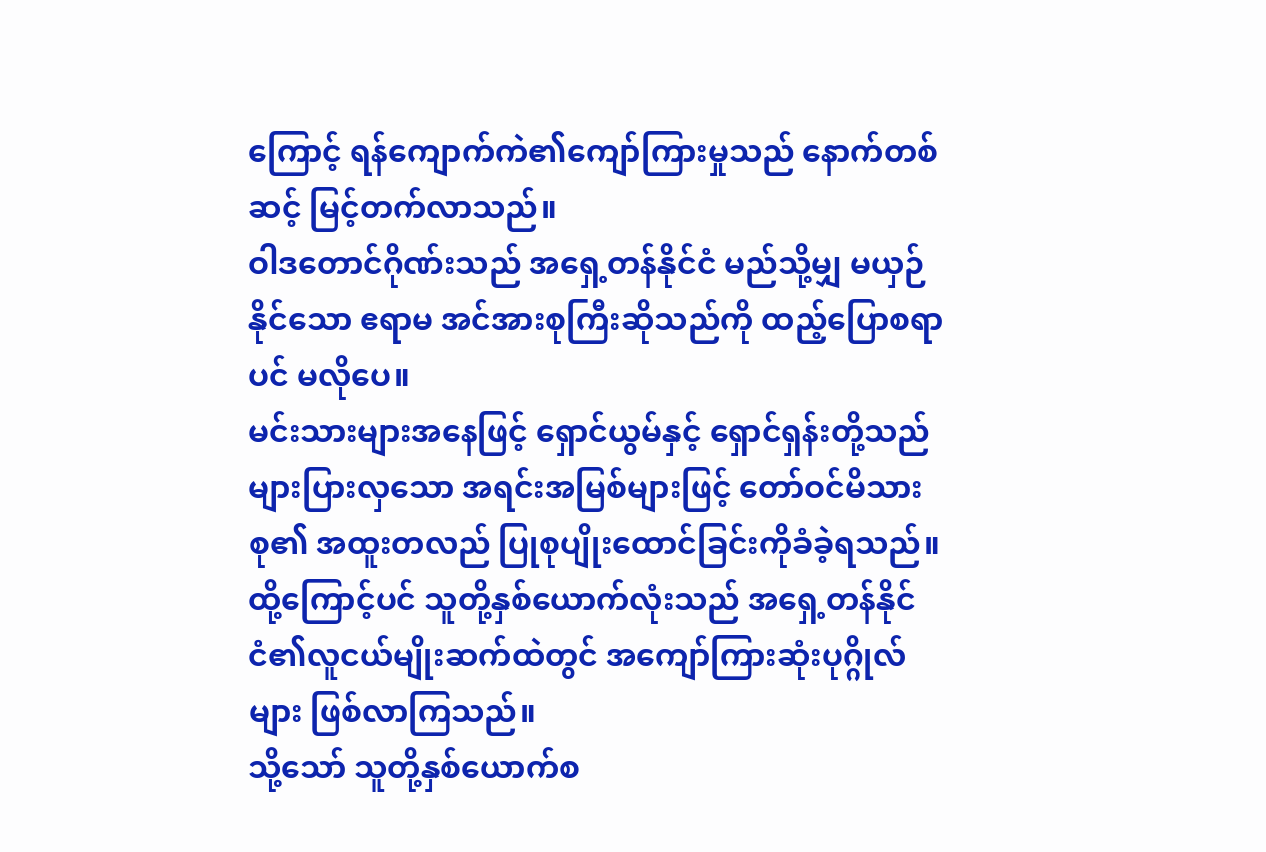ကြောင့် ရန်ကျောက်ကဲ၏ကျော်ကြားမှုသည် နောက်တစ်ဆင့် မြင့်တက်လာသည်။
ဝါဒတောင်ဂိုဏ်းသည် အရှေ့တန်နိုင်ငံ မည်သို့မျှ မယှဉ်နိုင်သော ဧရာမ အင်အားစုကြီးဆိုသည်ကို ထည့်ပြောစရာပင် မလိုပေ။
မင်းသားများအနေဖြင့် ရှောင်ယွမ်နှင့် ရှောင်ရှန်းတို့သည် များပြားလှသော အရင်းအမြစ်များဖြင့် တော်ဝင်မိသားစု၏ အထူးတလည် ပြုစုပျိုးထောင်ခြင်းကိုခံခဲ့ရသည်။ ထို့ကြောင့်ပင် သူတို့နှစ်ယောက်လုံးသည် အရှေ့တန်နိုင်ငံ၏လူငယ်မျိုးဆက်ထဲတွင် အကျော်ကြားဆုံးပုဂ္ဂိုလ်များ ဖြစ်လာကြသည်။
သို့သော် သူတို့နှစ်ယောက်စ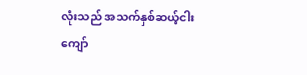လုံးသည် အသက်နှစ်ဆယ့်ငါးကျော်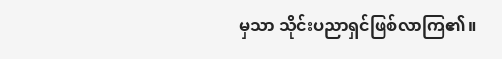မှသာ သိုင်းပညာရှင်ဖြစ်လာကြ၏။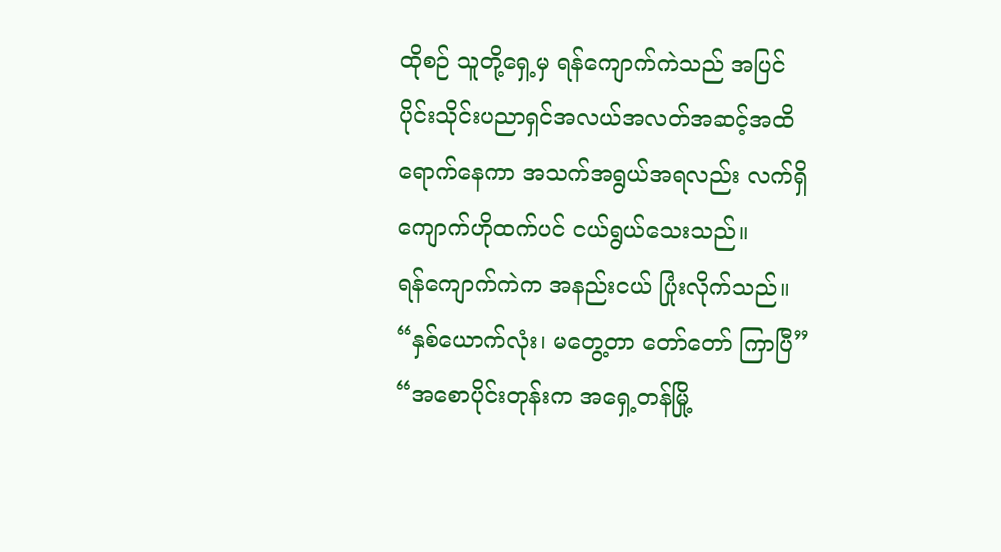ထိုစဉ် သူတို့ရှေ့မှ ရန်ကျောက်ကဲသည် အပြင်ပိုင်းသိုင်းပညာရှင်အလယ်အလတ်အဆင့်အထိ ရောက်နေကာ အသက်အရွယ်အရလည်း လက်ရှိ ကျောက်ဟိုထက်ပင် ငယ်ရွယ်သေးသည်။
ရန်ကျောက်ကဲက အနည်းငယ် ပြုံးလိုက်သည်။ “နှစ်ယောက်လုံး၊ မတွေ့တာ တော်တော် ကြာပြီ”
“အစောပိုင်းတုန်းက အရှေ့တန်မြို့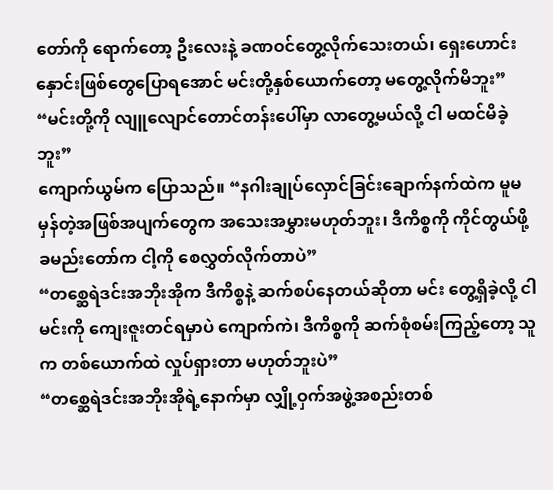တော်ကို ရောက်တော့ ဦးလေးနဲ့ ခဏဝင်တွေ့လိုက်သေးတယ်၊ ရှေးဟောင်းနှောင်းဖြစ်တွေပြောရအောင် မင်းတို့နှစ်ယောက်တော့ မတွေ့လိုက်မိဘူး”
“မင်းတို့ကို လျူလျောင်တောင်တန်းပေါ်မှာ လာတွေ့မယ်လို့ ငါ မထင်မိခဲ့ဘူး”
ကျောက်ယွမ်က ပြောသည်။ “နဂါးချုပ်လှောင်ခြင်းချောက်နက်ထဲက မူမမှန်တဲ့အဖြစ်အပျက်တွေက အသေးအမွှားမဟုတ်ဘူး၊ ဒီကိစ္စကို ကိုင်တွယ်ဖို့ ခမည်းတော်က ငါ့ကို စေလွှတ်လိုက်တာပဲ”
“တစ္ဆေရဲဒင်းအဘိုးအိုက ဒီကိစ္စနဲ့ ဆက်စပ်နေတယ်ဆိုတာ မင်း တွေ့ရှိခဲ့လို့ ငါ မင်းကို ကျေးဇူးတင်ရမှာပဲ ကျောက်ကဲ၊ ဒီကိစ္စကို ဆက်စုံစမ်းကြည့်တော့ သူက တစ်ယောက်ထဲ လှုပ်ရှားတာ မဟုတ်ဘူးပဲ”
“တစ္ဆေရဲဒင်းအဘိုးအိုရဲ့နောက်မှာ လျှို့ဝှက်အဖွဲ့အစည်းတစ်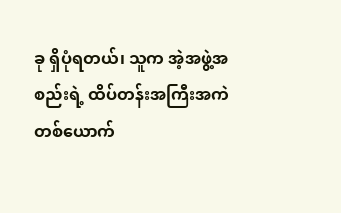ခု ရှိပုံရတယ်၊ သူက အဲ့အဖွဲ့အစည်းရဲ့ ထိပ်တန်းအကြီးအကဲတစ်ယောက်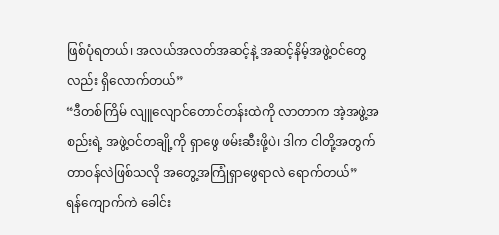ဖြစ်ပုံရတယ်၊ အလယ်အလတ်အဆင့်နဲ့ အဆင့်နိမ့်အဖွဲ့ဝင်တွေလည်း ရှိလောက်တယ်”
“ဒီတစ်ကြိမ် လျူလျောင်တောင်တန်းထဲကို လာတာက အဲ့အဖွဲ့အစည်းရဲ့ အဖွဲ့ဝင်တချို့ကို ရှာဖွေ ဖမ်းဆီးဖို့ပဲ၊ ဒါက ငါတို့အတွက် တာဝန်လဲဖြစ်သလို အတွေ့အကြုံရှာဖွေရာလဲ ရောက်တယ်”
ရန်ကျောက်ကဲ ခေါင်း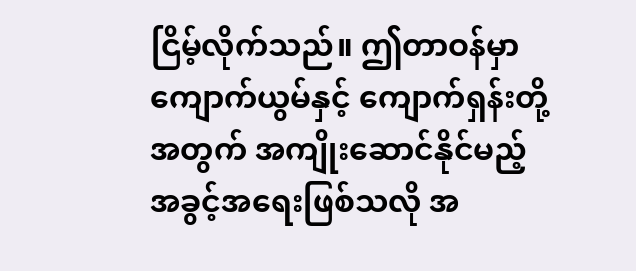ငြိမ့်လိုက်သည်။ ဤတာဝန်မှာ ကျောက်ယွမ်နှင့် ကျောက်ရှန်းတို့အတွက် အကျိုးဆောင်နိုင်မည့် အခွင့်အရေးဖြစ်သလို အ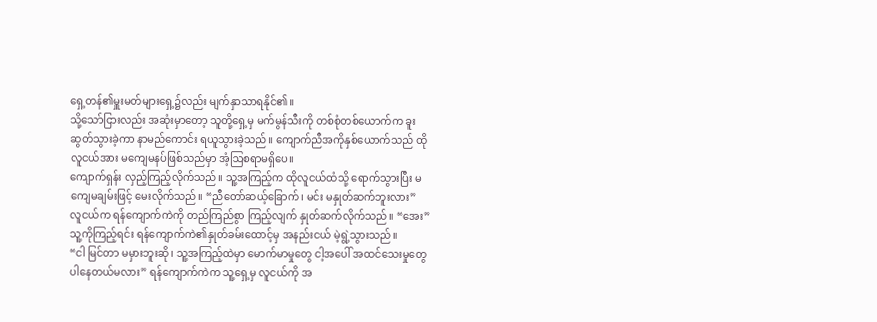ရှေ့တန်၏မှူးမတ်များရှေ့၌လည်း မျက်နှာသာရနိုင်၏။
သို့သော်ငြားလည်း အဆုံးမှာတော့ သူတို့ရှေ့မှ မက်မွန်သီးကို တစ်စုံတစ်ယောက်က ခူးဆွတ်သွားခဲ့ကာ နာမည်ကောင်း ရယူသွားခဲ့သည်။ ကျောက်ညီအကိုနှစ်ယောက်သည် ထိုလူငယ်အား မကျေမနပ်ဖြစ်သည်မှာ အံ့ဩစရာမရှိပေ။
ကျောက်ရှန်း လှည့်ကြည့်လိုက်သည်။ သူ့အကြည့်က ထိုလူငယ်ထံသို့ ရောက်သွားပြီး မကျေမချမ်းဖြင့် မေးလိုက်သည်။ “ညီတော်ဆယ့်ခြောက်၊ မင်း မနှုတ်ဆက်ဘူးလား”
လူငယ်က ရန်ကျောက်ကဲကို တည်ကြည်စွာ ကြည့်လျက် နှုတ်ဆက်လိုက်သည်။ “အေး”
သူ့ကိုကြည့်ရင်း ရန်ကျောက်ကဲ၏နှုတ်ခမ်းထောင့်မှ အနည်းငယ် မဲ့ရွဲ့သွားသည်။
“ငါ မြင်တာ မမှားဘူးဆို၊ သူ့အကြည့်ထဲမှာ မောက်မာမှုတွေ ငါ့အပေါ် အထင်သေးမှုတွေ ပါနေတယ်မလား” ရန်ကျောက်ကဲက သူ့ရှေ့မှ လူငယ်ကို အ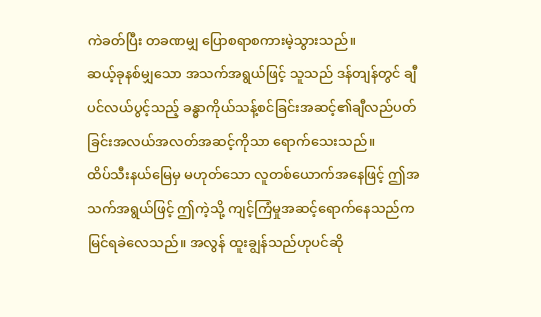ကဲခတ်ပြီး တခဏမျှ ပြောစရာစကားမဲ့သွားသည်။
ဆယ့်ခုနစ်မျှသော အသက်အရွယ်ဖြင့် သူသည် ဒန်တျန်တွင် ချီပင်လယ်ပွင့်သည့် ခန္ဓာကိုယ်သန့်စင်ခြင်းအဆင့်၏ချီလည်ပတ်ခြင်းအလယ်အလတ်အဆင့်ကိုသာ ရောက်သေးသည်။
ထိပ်သီးနယ်မြေမှ မဟုတ်သော လူတစ်ယောက်အနေဖြင့် ဤအသက်အရွယ်ဖြင့် ဤကဲ့သို့ ကျင့်ကြံမှုအဆင့်ရောက်နေသည်က မြင်ရခဲလေသည်။ အလွန် ထူးချွန်သည်ဟုပင်ဆို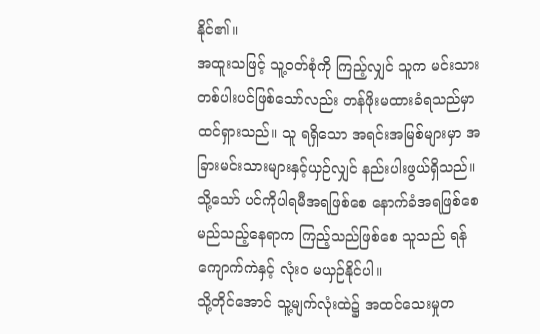နိုင်၏။
အထူးသဖြင့် သူ့ဝတ်စုံကို ကြည့်လျှင် သူက မင်းသားတစ်ပါးပင်ဖြစ်သော်လည်း တန်ဖိုးမထားခံရသည်မှာ ထင်ရှားသည်။ သူ ရရှိသော အရင်းအမြစ်များမှာ အခြားမင်းသားများနှင့်ယှဉ်လျှင် နည်းပါးဖွယ်ရှိသည်။
သို့သော် ပင်ကိုပါရမီအရဖြစ်စေ နောက်ခံအရဖြစ်စေ မည်သည့်နေရာက ကြည့်သည်ဖြစ်စေ သူသည် ရန်ကျောက်ကဲနှင့် လုံးဝ မယှဉ်နိုင်ပါ။
သို့တိုင်အောင် သူ့မျက်လုံးထဲ၌ အထင်သေးမှုတ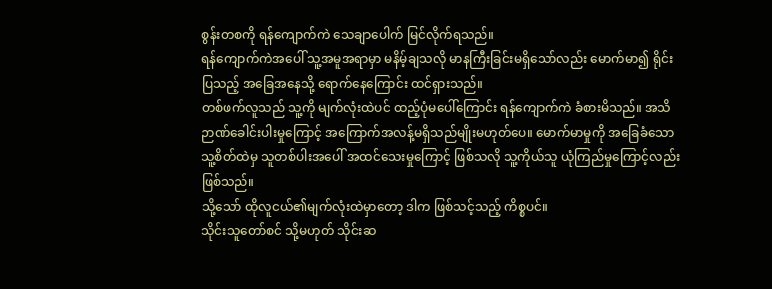စွန်းတစကို ရန်ကျောက်ကဲ သေချာပေါက် မြင်လိုက်ရသည်။
ရန်ကျောက်ကဲအပေါ် သူ့အမူအရာမှာ မနိမ့်ချသလို မာနကြီးခြင်းမရှိသော်လည်း မောက်မာ၍ ရိုင်းပြသည့် အခြေအနေသို့ ရောက်နေကြောင်း ထင်ရှားသည်။
တစ်ဖက်လူသည် သူ့ကို မျက်လုံးထဲပင် ထည့်ပုံမပေါ်ကြောင်း ရန်ကျောက်ကဲ ခံစားမိသည်။ အသိဉာဏ်ခေါင်းပါးမှုကြောင့် အကြောက်အလန့်မရှိသည်မျိုးမဟုတ်ပေ။ မောက်မာမှုကို အခြေခံသော သူ့စိတ်ထဲမှ သူတစ်ပါးအပေါ် အထင်သေးမှုကြောင့် ဖြစ်သလို သူ့ကိုယ်သူ ယုံကြည်မှုကြောင့်လည်းဖြစ်သည်။
သို့သော် ထိုလူငယ်၏မျက်လုံးထဲမှာတော့ ဒါက ဖြစ်သင့်သည့် ကိစ္စပင်။
သိုင်းသူတော်စင် သို့မဟုတ် သိုင်းဆ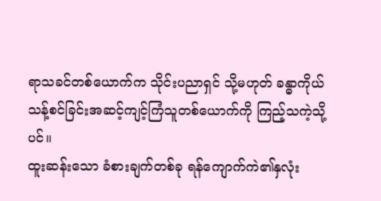ရာသခင်တစ်ယောက်က သိုင်းပညာရှင် သို့မဟုတ် ခန္ဓာကိုယ်သန့်စင်ခြင်းအဆင့်ကျင့်ကြံသူတစ်ယောက်ကို ကြည့်သကဲ့သို့ပင်။
ထူးဆန်းသော ခံစားချက်တစ်ခု ရန်ကျောက်ကဲ၏နှလုံး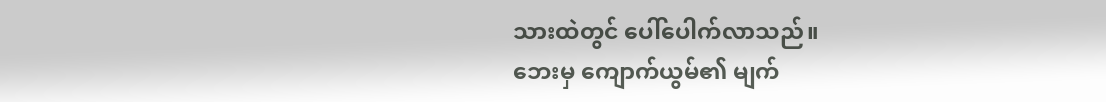သားထဲတွင် ပေါ်ပေါက်လာသည်။
ဘေးမှ ကျောက်ယွမ်၏ မျက်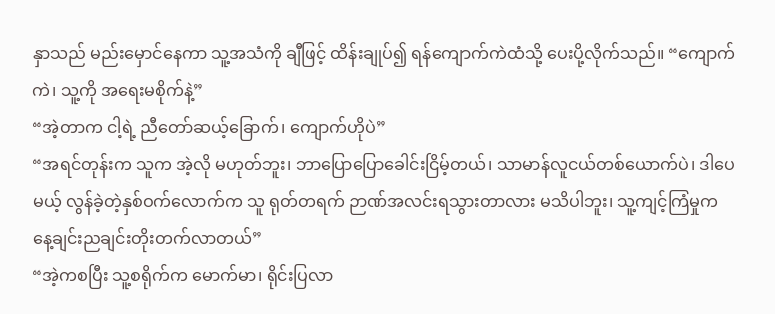နှာသည် မည်းမှောင်နေကာ သူ့အသံကို ချီဖြင့် ထိန်းချုပ်၍ ရန်ကျောက်ကဲထံသို့ ပေးပို့လိုက်သည်။ “ကျောက်ကဲ၊ သူ့ကို အရေးမစိုက်နဲ့”
“အဲ့တာက ငါ့ရဲ့ ညီတော်ဆယ့်ခြောက်၊ ကျောက်ဟိုပဲ”
“အရင်တုန်းက သူက အဲ့လို မဟုတ်ဘူး၊ ဘာပြောပြောခေါင်းငြိမ့်တယ်၊ သာမာန်လူငယ်တစ်ယောက်ပဲ၊ ဒါပေမယ့် လွန်ခဲ့တဲ့နှစ်ဝက်လောက်က သူ ရုတ်တရက် ဉာဏ်အလင်းရသွားတာလား မသိပါဘူး၊ သူ့ကျင့်ကြံမှုက နေ့ချင်းညချင်းတိုးတက်လာတယ်”
“အဲ့ကစပြီး သူ့စရိုက်က မောက်မာ၊ ရိုင်းပြလာ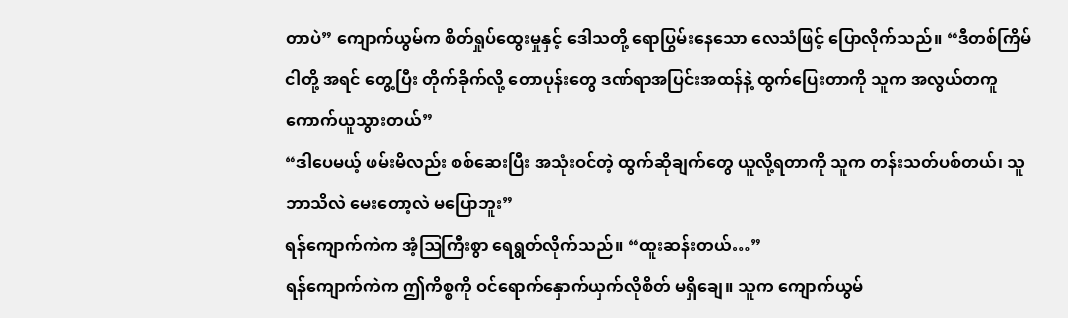တာပဲ” ကျောက်ယွမ်က စိတ်ရှုပ်ထွေးမှုနှင့် ဒေါသတို့ ရောပြွမ်းနေသော လေသံဖြင့် ပြောလိုက်သည်။ “ဒီတစ်ကြိမ် ငါတို့ အရင် တွေ့ပြီး တိုက်ခိုက်လို့ တောပုန်းတွေ ဒဏ်ရာအပြင်းအထန်နဲ့ ထွက်ပြေးတာကို သူက အလွယ်တကူ ကောက်ယူသွားတယ်”
“ဒါပေမယ့် ဖမ်းမိလည်း စစ်ဆေးပြီး အသုံးဝင်တဲ့ ထွက်ဆိုချက်တွေ ယူလို့ရတာကို သူက တန်းသတ်ပစ်တယ်၊ သူဘာသိလဲ မေးတော့လဲ မပြောဘူး”
ရန်ကျောက်ကဲက အံ့ဩကြီးစွာ ရေရွတ်လိုက်သည်။ “ထူးဆန်းတယ်…”
ရန်ကျောက်ကဲက ဤကိစ္စကို ဝင်ရောက်နှောက်ယှက်လိုစိတ် မရှိချေ။ သူက ကျောက်ယွမ်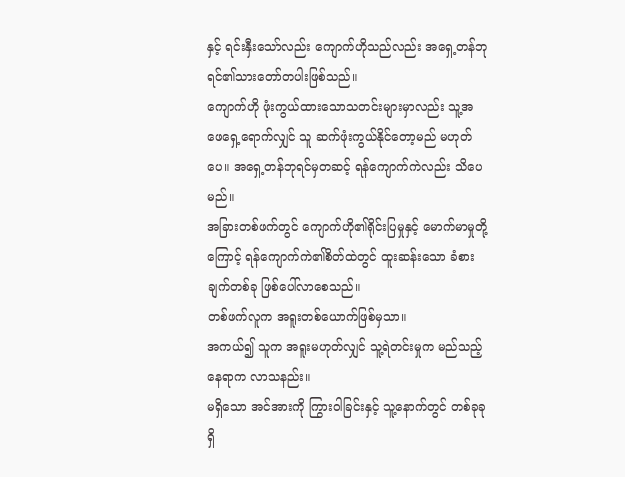နှင့် ရင်းနှီးသော်လည်း ကျောက်ဟိုသည်လည်း အရှေ့တန်ဘုရင်၏သားတော်တပါးဖြစ်သည်။
ကျောက်ဟို ဖုံးကွယ်ထားသောသတင်းများမှာလည်း သူ့အဖေရှေ့ရောက်လျှင် သူ ဆက်ဖုံးကွယ်နိုင်တော့မည် မဟုတ်ပေ။ အရှေ့တန်ဘုရင်မှတဆင့် ရန်ကျောက်ကဲလည်း သိပေမည်။
အခြားတစ်ဖက်တွင် ကျောက်ဟို၏ရိုင်းပြမှုနှင့် မောက်မာမှုတို့ကြောင့် ရန်ကျောက်ကဲ၏စိတ်ထဲတွင် ထူးဆန်းသော ခံစားချက်တစ်ခု ဖြစ်ပေါ်လာစေသည်။
တစ်ဖက်လူက အရူးတစ်ယောက်ဖြစ်မှသာ။
အကယ်၍ သူက အရူးမဟုတ်လျှင် သူ့ရဲတင်းမှုက မည်သည့်နေရာက လာသနည်း။
မရှိသော အင်အားကို ကြွားဝါခြင်းနှင့် သူ့နောက်တွင် တစ်ခုခုရှိ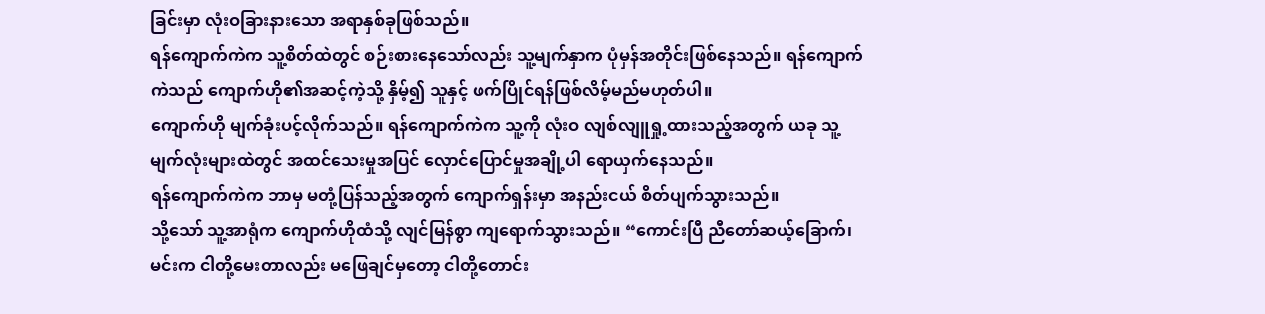ခြင်းမှာ လုံးဝခြားနားသော အရာနှစ်ခုဖြစ်သည်။
ရန်ကျောက်ကဲက သူ့စိတ်ထဲတွင် စဉ်းစားနေသော်လည်း သူ့မျက်နှာက ပုံမှန်အတိုင်းဖြစ်နေသည်။ ရန်ကျောက်ကဲသည် ကျောက်ဟို၏အဆင့်ကဲ့သို့ နှိမ့်၍ သူနှင့် ဖက်ပြိုင်ရန်ဖြစ်လိမ့်မည်မဟုတ်ပါ။
ကျောက်ဟို မျက်ခုံးပင့်လိုက်သည်။ ရန်ကျောက်ကဲက သူ့ကို လုံးဝ လျစ်လျူရှု့ထားသည့်အတွက် ယခု သူ့မျက်လုံးများထဲတွင် အထင်သေးမှုအပြင် လှောင်ပြောင်မှုအချို့ပါ ရောယှက်နေသည်။
ရန်ကျောက်ကဲက ဘာမှ မတုံ့ပြန်သည့်အတွက် ကျောက်ရှန်းမှာ အနည်းငယ် စိတ်ပျက်သွားသည်။
သို့သော် သူ့အာရုံက ကျောက်ဟိုထံသို့ လျင်မြန်စွာ ကျရောက်သွားသည်။ “ကောင်းပြီ ညီတော်ဆယ့်ခြောက်၊ မင်းက ငါတို့မေးတာလည်း မဖြေချင်မှတော့ ငါတို့တောင်း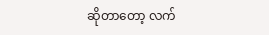ဆိုတာတော့ လက်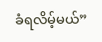ခံရလိမ့်မယ်”